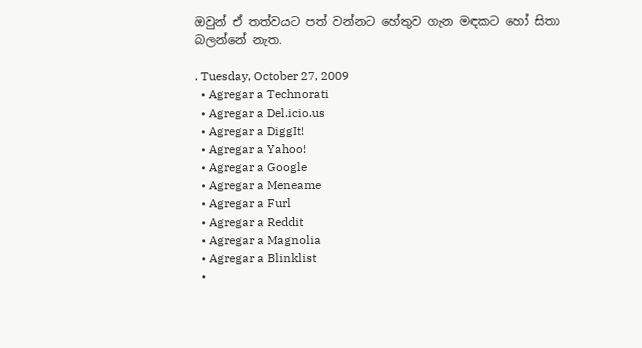ඔවුන් ඒ තත්වයට පත් වන්නට හේතුව ගැන මඳකට හෝ සිතා බලන්නේ නැත.

. Tuesday, October 27, 2009
  • Agregar a Technorati
  • Agregar a Del.icio.us
  • Agregar a DiggIt!
  • Agregar a Yahoo!
  • Agregar a Google
  • Agregar a Meneame
  • Agregar a Furl
  • Agregar a Reddit
  • Agregar a Magnolia
  • Agregar a Blinklist
  •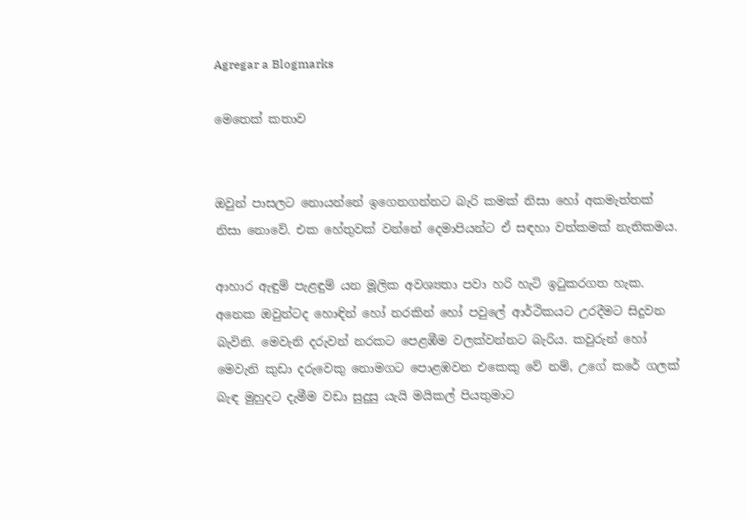Agregar a Blogmarks

මෙතෙක් කතාව


ඔවුන් පාසලට නොයන්නේ ඉගෙනගන්නට බැරි කමක් නිසා හෝ අකමැත්තක් නිසා නොවේ. එක හේතුවක් වන්නේ දෙමාපියන්ට ඒ සඳහා වත්කමක් නැතිකමය.

ආහාර ඇඳුම් පැළඳුම් යන මූලික අවශ්‍යතා පවා හරි හැටි ඉටුකරගත හැක. අනෙක ඔවුන්ටද හොඳින් හෝ නරකින් හෝ පවුලේ ආර්ථිකයට උරදීමට සිදුවන බැවිනි. මෙවැනි දරුවන් නරකට පෙළඹීම වලක්වන්නට බැරිය. කවුරුන් හෝ මෙවැනි කුඩා දරුවෙකු නොමගට පොළඹවන එකෙකු වේ නම්, උගේ කරේ ගලක් බැඳ මුහුදට දැමීම වඩා සුදුසු යැයි මයිකල් පියතුමාට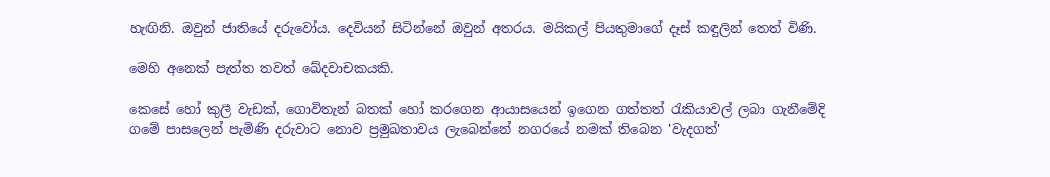හැඟිනි. ඔවුන් ජාතියේ දරුවෝය. දෙවියන් සිටින්නේ ඔවුන් අතරය. මයිකල් පියතුමාගේ දෑස් කඳුලින් තෙත් විණි.

මෙහි අනෙක් පැත්ත තවත් ඛේදවාචකයකි.

කෙසේ හෝ කුලී වැඩක්, ගොවිතැන් බතක් හෝ කරගෙන ආයාසයෙන් ඉගෙන ගත්තත් රැකියාවල් ලබා ගැනීමේදි ගමේ පාසලෙන් පැමිණි දරුවාට නොව ප්‍රමුඛතාවය ලැබෙන්නේ නගරයේ නමක් තිබෙන 'වැදගත්'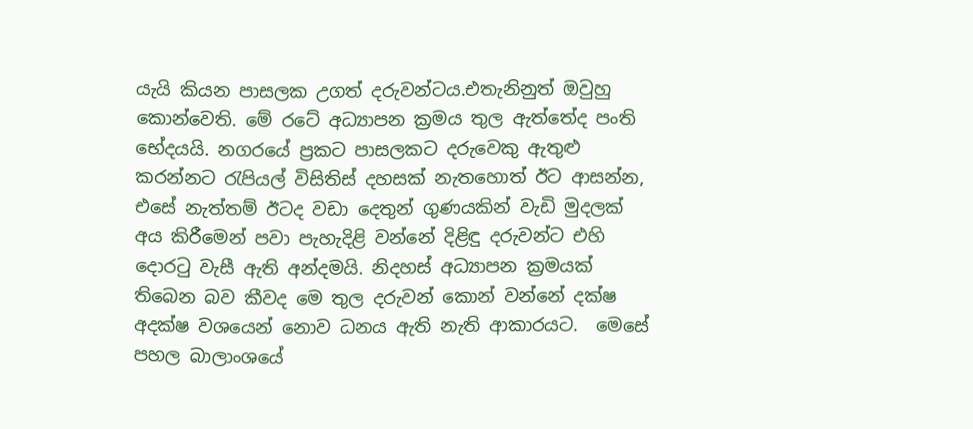යැයි කියන පාසලක උගත් දරුවන්ටය.එතැනිනුත් ඔවුහු කොන්වෙති. මේ රටේ අධ්‍යාපන ක්‍රමය තුල ඇත්තේද පංති භේදයයි. නගරයේ ප්‍රකට පාසලකට දරුවෙකු ඇතුළු කරන්නට රැපියල් විසිතිස් දහසක් නැතහොත් ඊට ආසන්න, එසේ නැත්තම් ඊටද වඩා දෙතුන් ගුණයකින් වැඩි මුදලක් අය කිරීමෙන් පවා පැහැදිළි වන්නේ දිළිඳු දරුවන්ට එහි දොරටු වැසී ඇති අන්දමයි. නිදහස් අධ්‍යාපන ක්‍රමයක් තිබෙන බව කීවද මෙ තුල දරුවන් කොන් වන්නේ දක්ෂ අදක්ෂ වශයෙන් නොව ධනය ඇති නැති ආකාරයට.  මෙසේ පහල බාලාංශයේ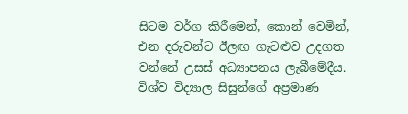සිටම වර්ග කිරීමෙන්, කොන් වෙමින්, එන දරුවන්ට ඊලඟ ගැටළුව උදගත වන්නේ උසස් අධ්‍යාපනය ලැබීමේදීය. විශ්ව විද්‍යාල සිසුන්ගේ අප්‍රමාණ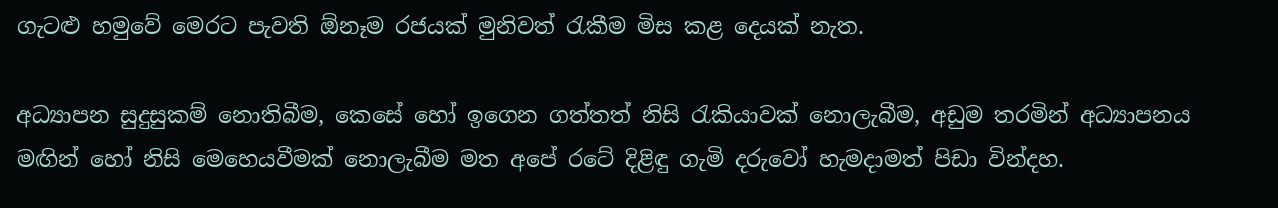ගැටළු හමුවේ මෙරට පැවති ඕනෑම රජයක් මුනිවත් රැකීම මිස කළ දෙයක් නැත.

අධ්‍යාපන සුදුසුකම් නොතිබීම, කෙසේ හෝ ඉගෙන ගත්තත් නිසි රැකියාවක් නොලැබීම, අඩුම තරමින් අධ්‍යාපනය මඟින් හෝ නිසි මෙහෙයවීමක් නොලැබීම මත අපේ රටේ දිළිඳු ගැමි දරුවෝ හැමදාමත් පිඩා වින්දහ.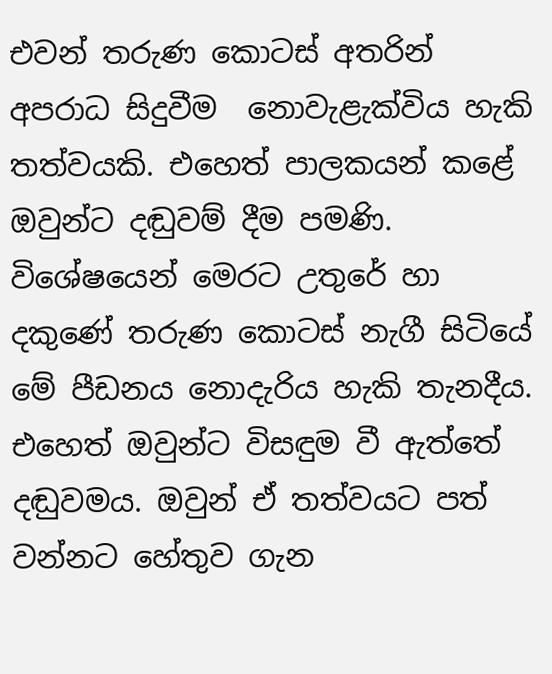එවන් තරුණ කොටස් අතරින් අපරාධ සිදුවීම  නොවැළැක්විය හැකි තත්වයකි. එහෙත් පාලකයන් කළේ ඔවුන්ට දඬුවම් දීම පමණි. විශේෂයෙන් මෙරට උතුරේ හා දකුණේ තරුණ කොටස් නැගී සිටියේ මේ පීඩනය නොදැරිය හැකි තැනදීය. එහෙත් ඔවුන්ට විසඳුම වී ඇත්තේ දඬුවමය. ඔවුන් ඒ තත්වයට පත් වන්නට හේතුව ගැන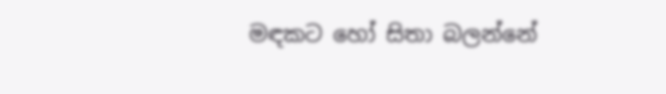මඳකට හෝ සිතා බලන්නේ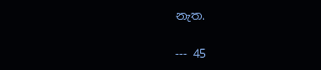නැත.

--- 45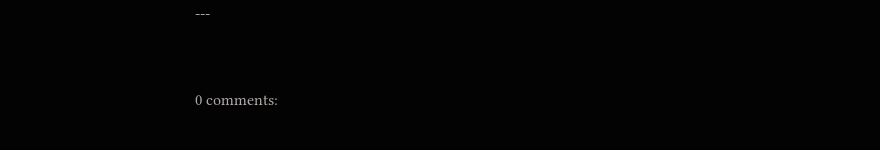---


0 comments: